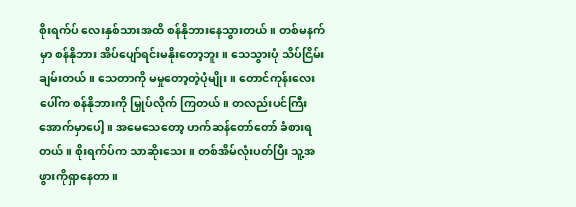စိုးရက်ပ် လေးနှစ်သားအထိ စန်နိုဘားနေသွားတယ်။ တစ်မနက်မှာ စန်နိုဘား အိပ်ပျော်ရင်းမနိုးတော့ဘူး။ သေသွားပုံ သိပ်ငြိမ်းချမ်းတယ်။ သေတာကို မမှုတော့တဲ့ပုံမျိုး။ တောင်ကုန်းလေးပေါ်က စန်နိုဘားကို မြှုပ်လိုက် ကြတယ်။ တလည်းပင်ကြီးအောက်မှာပေါ့။ အမေသေတော့ ဟက်ဆန်တော်တော် ခံစားရတယ်။ စိုးရက်ပ်က သာဆိုးသေး။ တစ်အိမ်လုံးပတ်ပြီး သူ့အဖွားကိုရှာနေတာ။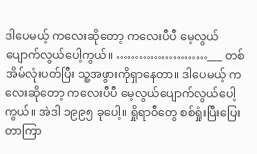ဒါပေမယ့် ကလေးဆိုတော့ ကလေးပီပီ မေ့လွယ်ပျောက်လွယ်ပေါ့ကွယ်။ ……………………___ တစ်အိမ်လုံးပတ်ပြီး သူ့အဖွားကိုရှာနေတာ။ ဒါပေမယ့် ကလေးဆိုတော့ ကလေးပီပီ မေ့လွယ်ပျောက်လွယ်ပေါ့ကွယ်။ အဲဒါ ၁၉၉၅ ခုပေါ့။ ရှိုရာဝီတွေ စစ်ရှုံးပြီးပြေးတာကြာ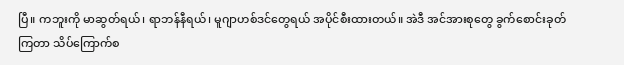ပြီ။ ကဘူးကို မာဆွတ်ရယ်၊ ရာဘန်နီရယ်၊ မူဂျာဟစ်ဒင်တွေရယ် အပိုင်စီးထားတယ်။ အဲဒီ အင်အားစုတွေ ခွက်စောင်းခုတ်ကြတာ သိပ်ကြောက်စ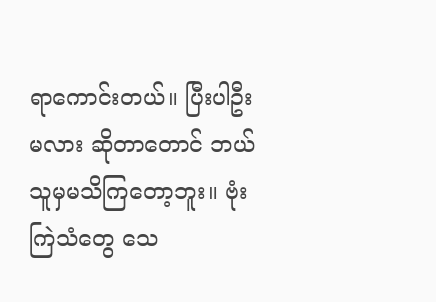ရာကောင်းတယ်။ ပြီးပါဦးမလား ဆိုတာတောင် ဘယ်သူမှမသိကြတော့ဘူး။ ဗုံးကြဲသံတွေ သေ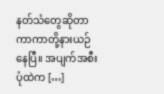နတ်သံတွေဆိုတာ ကာကာတို့နားယဉ်နေပြီ။ အပျက်အစီးပုံထဲက […]